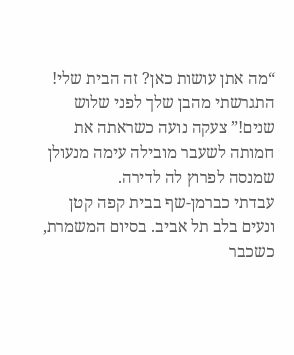“מה אתן עושות כאן? זה הבית שלי! התגרשתי מהבן שלך לפני שלוש שנים!” צעקה נועה כשראתה את חמותה לשעבר מובילה עימה מנעולן שמנסה לפרוץ לה לדירה.
עבדתי כברמן-שף בבית קפה קטן ונעים בלב תל אביב. בסיום המשמרת, כשכבר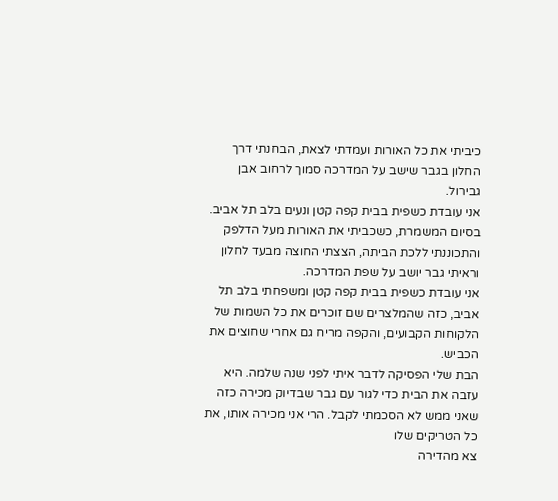כיביתי את כל האורות ועמדתי לצאת, הבחנתי דרך החלון בגבר שישב על המדרכה סמוך לרחוב אבן גבירול.
אני עובדת כשפית בבית קפה קטן ונעים בלב תל אביב. בסיום המשמרת, כשכביתי את האורות מעל הדלפק והתכוננתי ללכת הביתה, הצצתי החוצה מבעד לחלון וראיתי גבר יושב על שפת המדרכה.
אני עובדת כשפית בבית קפה קטן ומשפחתי בלב תל אביב, כזה שהמלצרים שם זוכרים את כל השמות של הלקוחות הקבועים, והקפה מריח גם אחרי שחוצים את הכביש.
הבת שלי הפסיקה לדבר איתי לפני שנה שלמה. היא עזבה את הבית כדי לגור עם גבר שבדיוק מכירה כזה שאני ממש לא הסכמתי לקבל. הרי אני מכירה אותו, את כל הטריקים שלו
צא מהדירה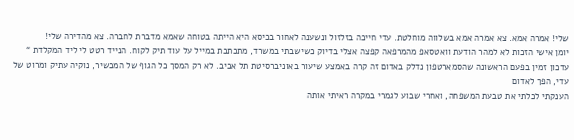שלי! אמרה אמא. צא אמרה אמא בשלווה מוחלטת. עדי חייכה בזלזול ונשענה לאחור בכיסא היא הייתה בטוחה שאמא מדברת לחברה. צא מהדירה שלי!
יומן אישי הזכות לא למהר הודעת וואטסאפ מהמרפאה קפצה אצלי בדיוק כשישבתי במשרד, מתכתבת במייל על עוד תיק לקוח. הנייד רטט לי ליד המקלדת “
עדכון זמין בפעם הראשונה שהסמארטפון נדלק באדום זה קרה באמצע שיעור באוניברסיטת תל אביב. לא רק המסך כל הגוף של המכשיר, נוקיה עתיק ומרוט של עדי, הפך לאדום
הענקתי לכלתי את טבעת המשפחה, ואחרי שבוע לגמרי במקרה ראיתי אותה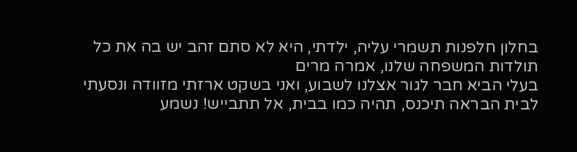בחלון חלפנות תשמרי עליה, ילדתי, היא לא סתם זהב יש בה את כל תולדות המשפחה שלנו, אמרה מרים
בעלי הביא חבר לגור אצלנו לשבוע, ואני בשקט ארזתי מזוודה ונסעתי לבית הבראה תיכנס, תהיה כמו בבית, אל תתבייש! נשמע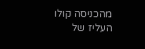מהכניסה קולו העליז של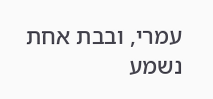עמרי, ובבת אחת נשמע